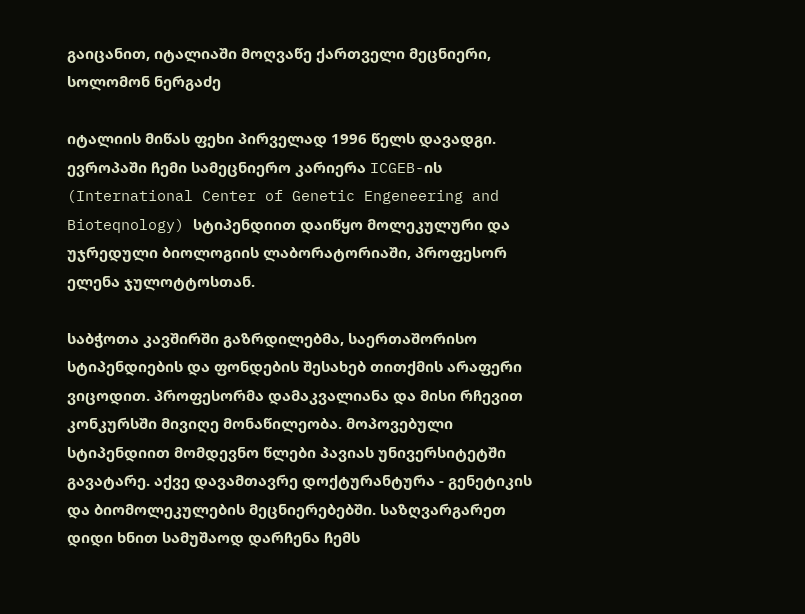გაიცანით, იტალიაში მოღვაწე ქართველი მეცნიერი, სოლომონ ნერგაძე

იტალიის მიწას ფეხი პირველად 1996 წელს დავადგი. ევროპაში ჩემი სამეცნიერო კარიერა ICGEB-ის (International Center of Genetic Engeneering and Bioteqnology) სტიპენდიით დაიწყო მოლეკულური და უჯრედული ბიოლოგიის ლაბორატორიაში, პროფესორ ელენა ჯულოტტოსთან.

საბჭოთა კავშირში გაზრდილებმა, საერთაშორისო სტიპენდიების და ფონდების შესახებ თითქმის არაფერი ვიცოდით. პროფესორმა დამაკვალიანა და მისი რჩევით კონკურსში მივიღე მონაწილეობა. მოპოვებული სტიპენდიით მომდევნო წლები პავიას უნივერსიტეტში გავატარე. აქვე დავამთავრე დოქტურანტურა - გენეტიკის და ბიომოლეკულების მეცნიერებებში. საზღვარგარეთ დიდი ხნით სამუშაოდ დარჩენა ჩემს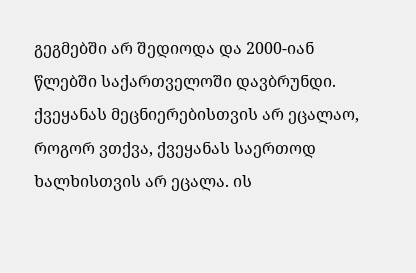გეგმებში არ შედიოდა და 2000-იან წლებში საქართველოში დავბრუნდი. ქვეყანას მეცნიერებისთვის არ ეცალაო, როგორ ვთქვა, ქვეყანას საერთოდ ხალხისთვის არ ეცალა. ის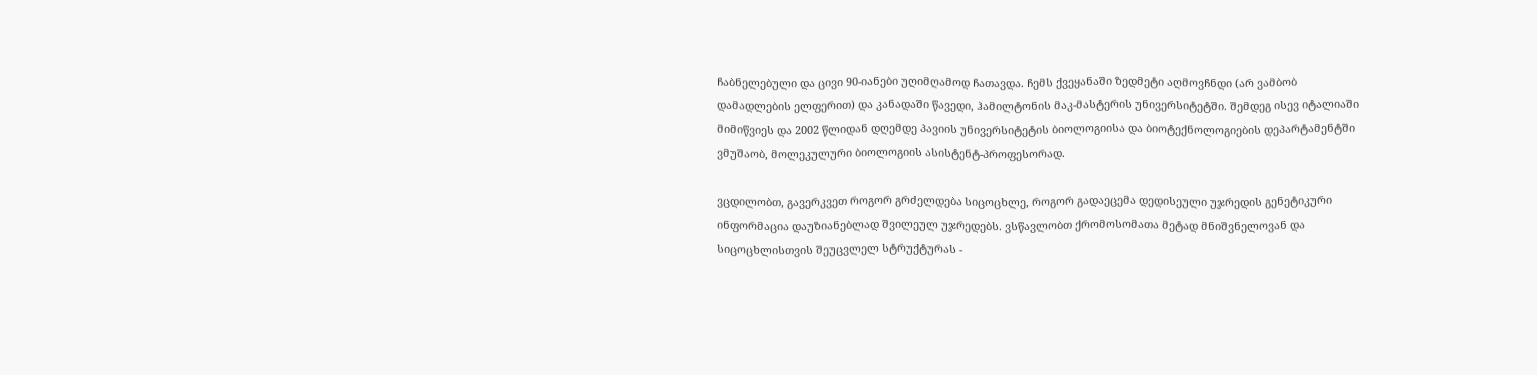ჩაბნელებული და ცივი 90-იანები უღიმღამოდ ჩათავდა. ჩემს ქვეყანაში ზედმეტი აღმოვჩნდი (არ ვამბობ დამადლების ელფერით) და კანადაში წავედი, ჰამილტონის მაკ-მასტერის უნივერსიტეტში. შემდეგ ისევ იტალიაში მიმიწვიეს და 2002 წლიდან დღემდე პავიის უნივერსიტეტის ბიოლოგიისა და ბიოტექნოლოგიების დეპარტამენტში ვმუშაობ, მოლეკულური ბიოლოგიის ასისტენტ-პროფესორად.

ვცდილობთ, გავერკვეთ როგორ გრძელდება სიცოცხლე, როგორ გადაეცემა დედისეული უჯრედის გენეტიკური ინფორმაცია დაუზიანებლად შვილეულ უჯრედებს. ვსწავლობთ ქრომოსომათა მეტად მნიშვნელოვან და სიცოცხლისთვის შეუცვლელ სტრუქტურას -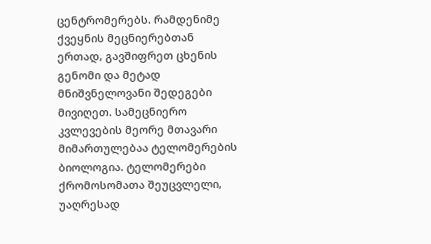ცენტრომერებს. რამდენიმე ქვეყნის მეცნიერებთან ერთად, გავშიფრეთ ცხენის გენომი და მეტად მნიშვნელოვანი შედეგები მივიღეთ. სამეცნიერო კვლევების მეორე მთავარი მიმართულებაა ტელომერების ბიოლოგია. ტელომერები ქრომოსომათა შეუცვლელი, უაღრესად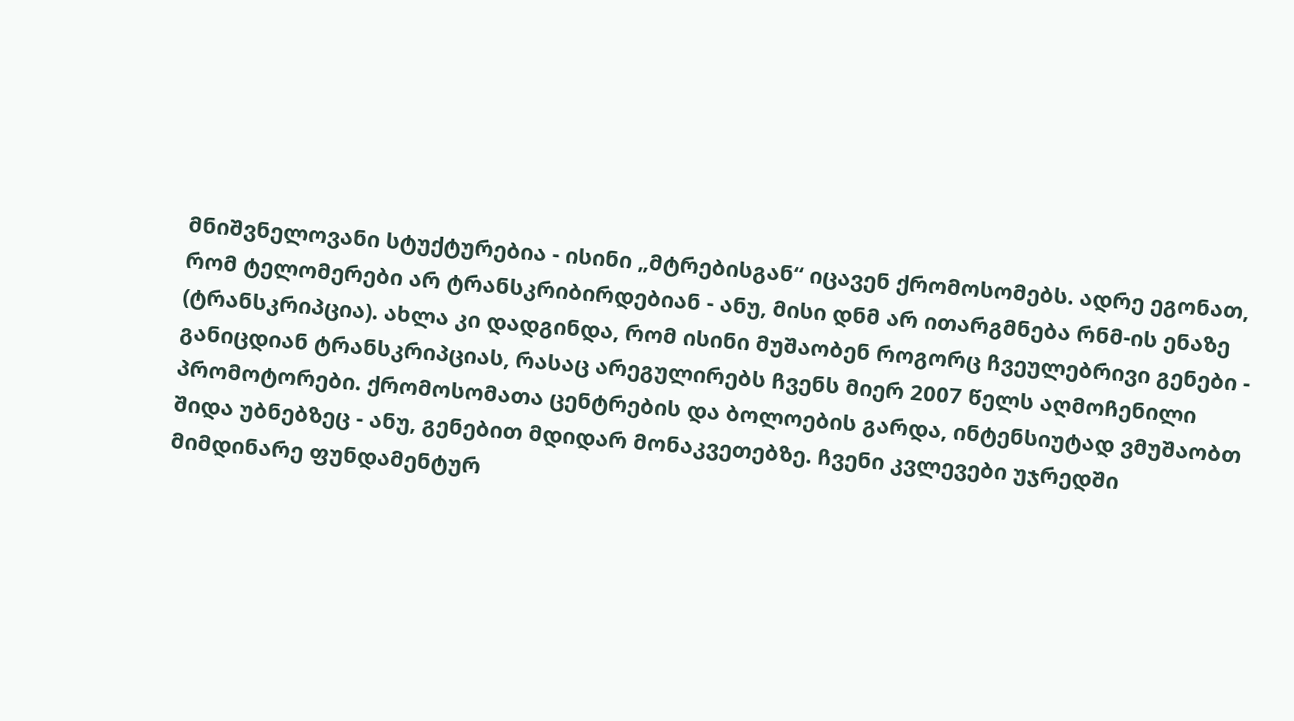მნიშვნელოვანი სტუქტურებია - ისინი „მტრებისგან“ იცავენ ქრომოსომებს. ადრე ეგონათ, რომ ტელომერები არ ტრანსკრიბირდებიან - ანუ, მისი დნმ არ ითარგმნება რნმ-ის ენაზე (ტრანსკრიპცია). ახლა კი დადგინდა, რომ ისინი მუშაობენ როგორც ჩვეულებრივი გენები - განიცდიან ტრანსკრიპციას, რასაც არეგულირებს ჩვენს მიერ 2007 წელს აღმოჩენილი პრომოტორები. ქრომოსომათა ცენტრების და ბოლოების გარდა, ინტენსიუტად ვმუშაობთ შიდა უბნებზეც - ანუ, გენებით მდიდარ მონაკვეთებზე. ჩვენი კვლევები უჯრედში მიმდინარე ფუნდამენტურ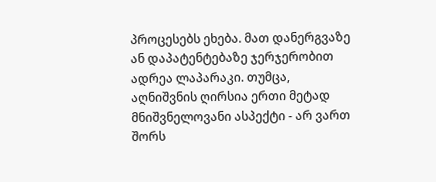პროცესებს ეხება. მათ დანერგვაზე ან დაპატენტებაზე ჯერჯერობით ადრეა ლაპარაკი. თუმცა, აღნიშვნის ღირსია ერთი მეტად მნიშვნელოვანი ასპექტი - არ ვართ შორს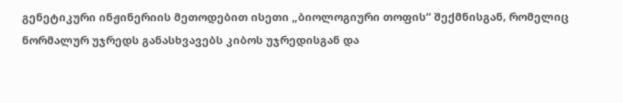გენეტიკური ინჟინერიის მეთოდებით ისეთი „ბიოლოგიური თოფის“ შექმნისგან, რომელიც ნორმალურ უჯრედს განასხვავებს კიბოს უჯრედისგან და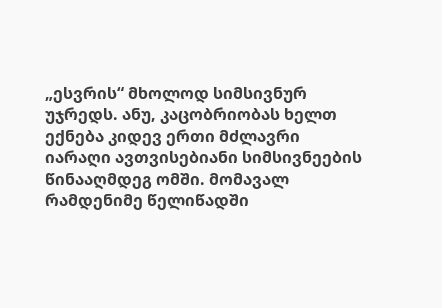„ესვრის“ მხოლოდ სიმსივნურ უჯრედს. ანუ, კაცობრიობას ხელთ ექნება კიდევ ერთი მძლავრი იარაღი ავთვისებიანი სიმსივნეების წინააღმდეგ ომში. მომავალ რამდენიმე წელიწადში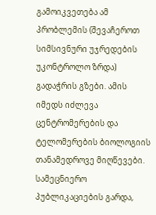გამოიკვეთება ამ პრობლემის (შევაჩეროთ სიმსივნური უჯრედების უკონტროლო ზრდა) გადაჭრის გზები. ამის იმედს იძლევა ცენტრომერების და ტელომერების ბიოლოგიის თანამედროვე მიღწევები. სამეცნიერო პუბლიკაციების გარდა,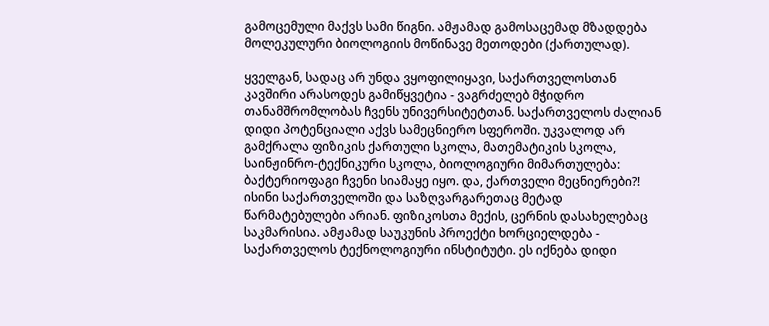გამოცემული მაქვს სამი წიგნი. ამჟამად გამოსაცემად მზადდება მოლეკულური ბიოლოგიის მოწინავე მეთოდები (ქართულად).

ყველგან, სადაც არ უნდა ვყოფილიყავი, საქართველოსთან კავშირი არასოდეს გამიწყვეტია - ვაგრძელებ მჭიდრო თანამშრომლობას ჩვენს უნივერსიტეტთან. საქართველოს ძალიან დიდი პოტენციალი აქვს სამეცნიერო სფეროში. უკვალოდ არ გამქრალა ფიზიკის ქართული სკოლა, მათემატიკის სკოლა, საინჟინრო-ტექნიკური სკოლა, ბიოლოგიური მიმართულება: ბაქტერიოფაგი ჩვენი სიამაყე იყო. და, ქართველი მეცნიერები?! ისინი საქართველოში და საზღვარგარეთაც მეტად წარმატებულები არიან. ფიზიკოსთა მექის, ცერნის დასახელებაც საკმარისია. ამჟამად საუკუნის პროექტი ხორციელდება - საქართველოს ტექნოლოგიური ინსტიტუტი. ეს იქნება დიდი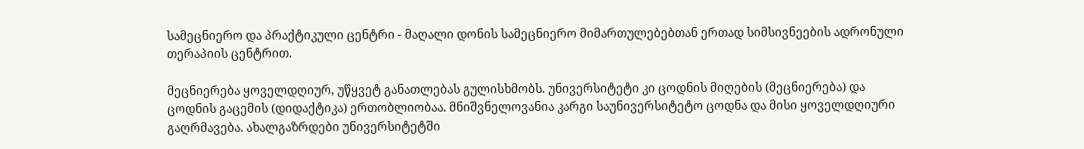სამეცნიერო და პრაქტიკული ცენტრი - მაღალი დონის სამეცნიერო მიმართულებებთან ერთად სიმსივნეების ადრონული თერაპიის ცენტრით.

მეცნიერება ყოველდღიურ, უწყვეტ განათლებას გულისხმობს. უნივერსიტეტი კი ცოდნის მიღების (მეცნიერება) და ცოდნის გაცემის (დიდაქტიკა) ერთობლიობაა. მნიშვნელოვანია კარგი საუნივერსიტეტო ცოდნა და მისი ყოველდღიური გაღრმავება. ახალგაზრდები უნივერსიტეტში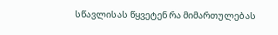სწავლისას წყვეტენ რა მიმართულებას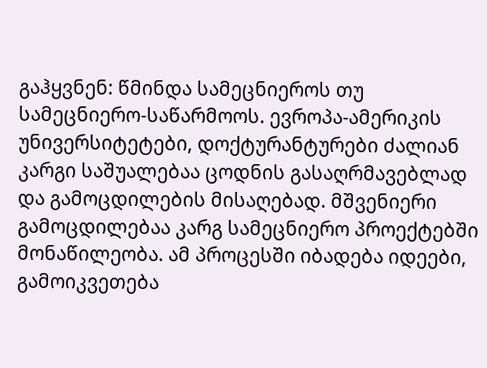გაჰყვნენ: წმინდა სამეცნიეროს თუ სამეცნიერო-საწარმოოს. ევროპა-ამერიკის უნივერსიტეტები, დოქტურანტურები ძალიან კარგი საშუალებაა ცოდნის გასაღრმავებლად და გამოცდილების მისაღებად. მშვენიერი გამოცდილებაა კარგ სამეცნიერო პროექტებში მონაწილეობა. ამ პროცესში იბადება იდეები, გამოიკვეთება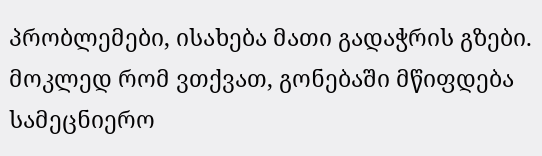პრობლემები, ისახება მათი გადაჭრის გზები. მოკლედ რომ ვთქვათ, გონებაში მწიფდება სამეცნიერო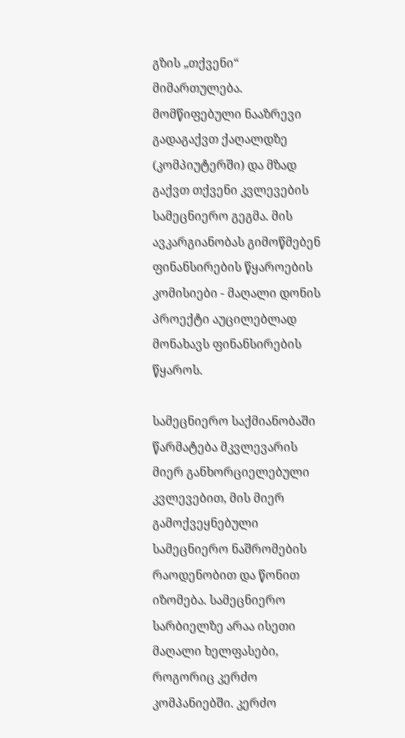გზის „თქვენი“ მიმართულება. მომწიფებული ნააზრევი გადაგაქვთ ქაღალდზე (კომპიუტერში) და მზად გაქვთ თქვენი კვლევების სამეცნიერო გეგმა. მის ავკარგიანობას გიმოწმებენ ფინანსირების წყაროების კომისიები - მაღალი დონის პროექტი აუცილებლად მონახავს ფინანსირების წყაროს.

სამეცნიერო საქმიანობაში წარმატება მკვლევარის მიერ განხორციელებული კვლევებით, მის მიერ გამოქვეყნებული სამეცნიერო ნაშრომების რაოდენობით და წონით იზომება. სამეცნიერო სარბიელზე არაა ისეთი მაღალი ხელფასები, როგორიც კერძო კომპანიებში. კერძო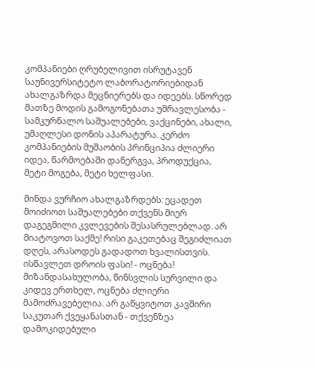კომპანიები ღრუბელივით ისრუტავენ საუნივერსიტეტო ლაბორატორიებიდან ახალგაზრდა მეცნიერებს და იდეებს. სწორედ მათზე მოდის გამოგონებათა უმრავლესობა - სამკურნალო საშუალებები, ვაქცინები, ახალი, უმაღლესი დონის აპარატურა. კერძო კომპანიების მუშაობის პრინციპია ძლიერი იდეა, წარმოებაში დანერგვა, პროდუქცია, მეტი მოგება, მეტი ხელფასი.

მინდა ვურჩიო ახალგაზრდებს: ეცადეთ მოიძიოთ საშუალებები თქვენს მიერ დაგეგმილი კვლევების შესასრულებლად. არ მიატოვოთ საქმე! რისი გაკეთებაც შეგიძლიათ დღეს, არასოდეს გადადოთ ხვალისთვის. ისწავლეთ დროის ფასი! - ოცნება! მიზანდასახულობა, წინსვლის სურვილი და კიდევ ერთხელ, ოცნება ძლიერი მამოძრავებელია. არ გაწყვიტოთ კავშირი საკუთარ ქვეყანასთან - თქვენზეა დამოკიდებული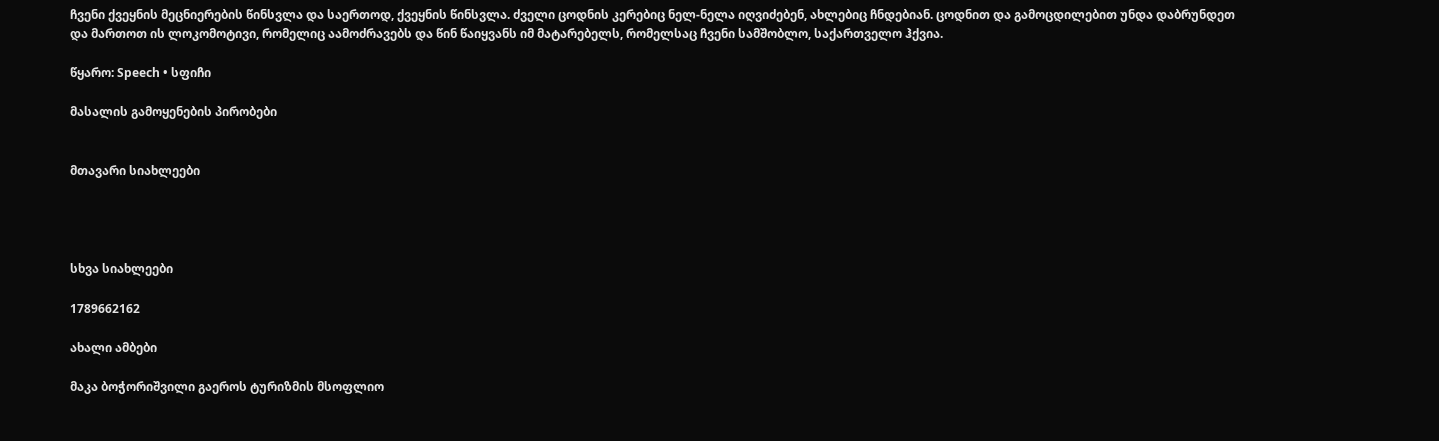ჩვენი ქვეყნის მეცნიერების წინსვლა და საერთოდ, ქვეყნის წინსვლა. ძველი ცოდნის კერებიც ნელ-ნელა იღვიძებენ, ახლებიც ჩნდებიან. ცოდნით და გამოცდილებით უნდა დაბრუნდეთ და მართოთ ის ლოკომოტივი, რომელიც აამოძრავებს და წინ წაიყვანს იმ მატარებელს, რომელსაც ჩვენი სამშობლო, საქართველო ჰქვია.

წყარო: Speech • სფიჩი

მასალის გამოყენების პირობები


მთავარი სიახლეები




სხვა სიახლეები

1789662162

ახალი ამბები

მაკა ბოჭორიშვილი გაეროს ტურიზმის მსოფლიო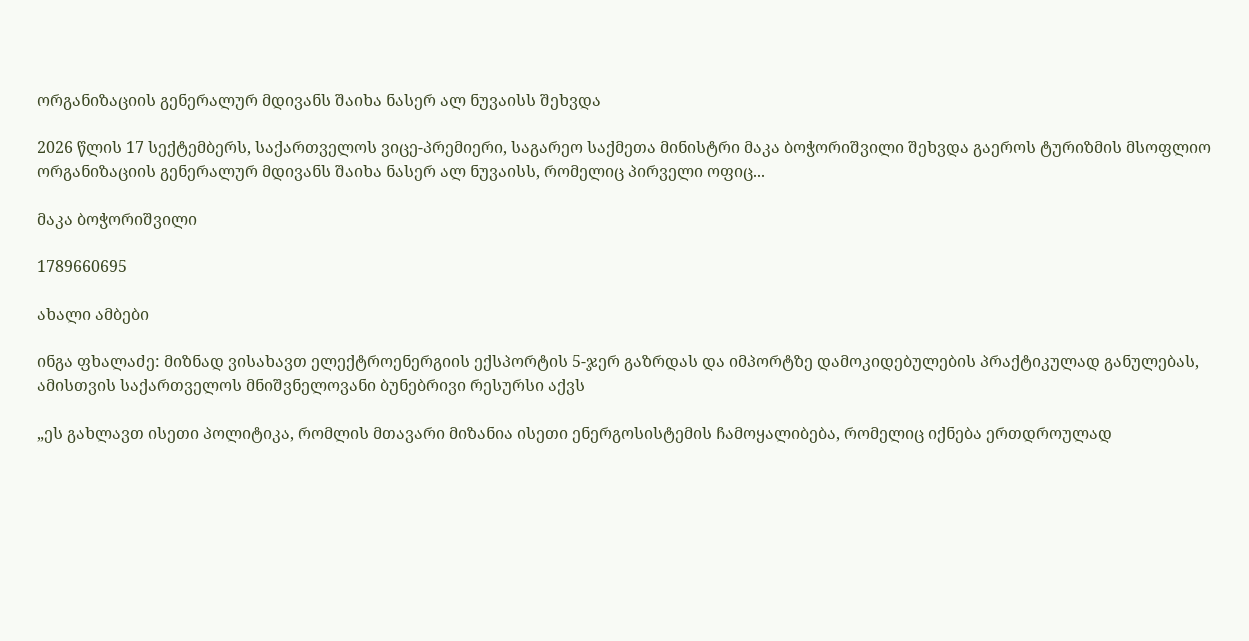ორგანიზაციის გენერალურ მდივანს შაიხა ნასერ ალ ნუვაისს შეხვდა

2026 წლის 17 სექტემბერს, საქართველოს ვიცე-პრემიერი, საგარეო საქმეთა მინისტრი მაკა ბოჭორიშვილი შეხვდა გაეროს ტურიზმის მსოფლიო ორგანიზაციის გენერალურ მდივანს შაიხა ნასერ ალ ნუვაისს, რომელიც პირველი ოფიც...

მაკა ბოჭორიშვილი

1789660695

ახალი ამბები

ინგა ფხალაძე: მიზნად ვისახავთ ელექტროენერგიის ექსპორტის 5-ჯერ გაზრდას და იმპორტზე დამოკიდებულების პრაქტიკულად განულებას, ამისთვის საქართველოს მნიშვნელოვანი ბუნებრივი რესურსი აქვს

„ეს გახლავთ ისეთი პოლიტიკა, რომლის მთავარი მიზანია ისეთი ენერგოსისტემის ჩამოყალიბება, რომელიც იქნება ერთდროულად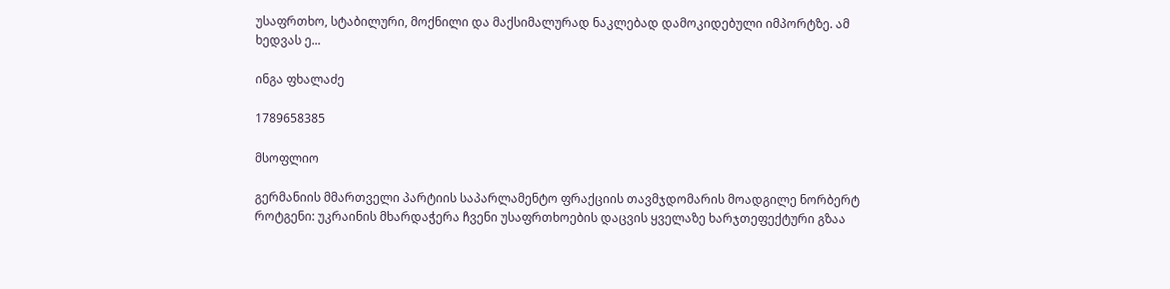უსაფრთხო, სტაბილური, მოქნილი და მაქსიმალურად ნაკლებად დამოკიდებული იმპორტზე. ამ ხედვას ე...

ინგა ფხალაძე

1789658385

მსოფლიო

გერმანიის მმართველი პარტიის საპარლამენტო ფრაქციის თავმჯდომარის მოადგილე ნორბერტ როტგენი: უკრაინის მხარდაჭერა ჩვენი უსაფრთხოების დაცვის ყველაზე ხარჯთეფექტური გზაა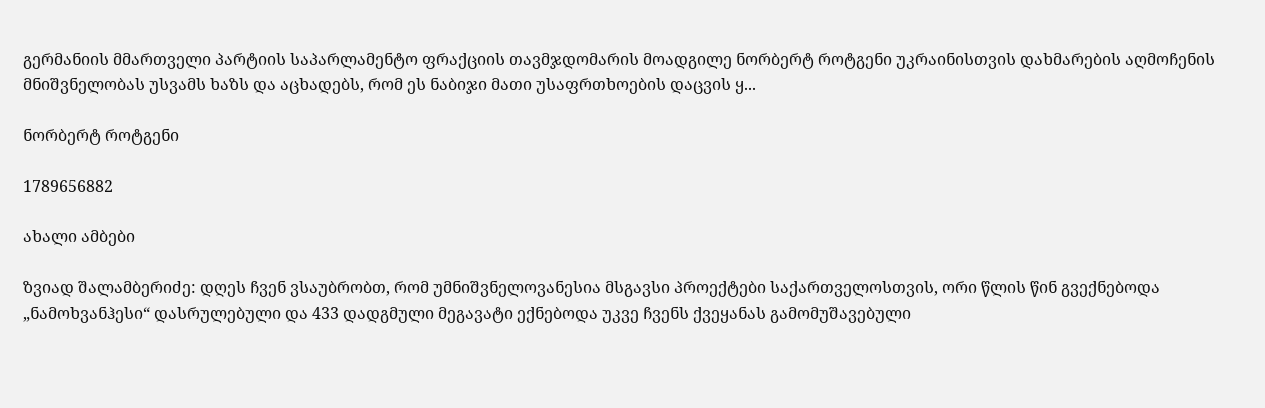გერმანიის მმართველი პარტიის საპარლამენტო ფრაქციის თავმჯდომარის მოადგილე ნორბერტ როტგენი უკრაინისთვის დახმარების აღმოჩენის მნიშვნელობას უსვამს ხაზს და აცხადებს, რომ ეს ნაბიჯი მათი უსაფრთხოების დაცვის ყ...

ნორბერტ როტგენი

1789656882

ახალი ამბები

ზვიად შალამბერიძე: დღეს ჩვენ ვსაუბრობთ, რომ უმნიშვნელოვანესია მსგავსი პროექტები საქართველოსთვის, ორი წლის წინ გვექნებოდა „ნამოხვანჰესი“ დასრულებული და 433 დადგმული მეგავატი ექნებოდა უკვე ჩვენს ქვეყანას გამომუშავებული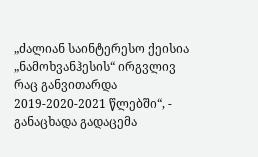„ძალიან საინტერესო ქეისია „ნამოხვანჰესის“ ირგვლივ რაც განვითარდა 2019-2020-2021 წლებში“, - განაცხადა გადაცემა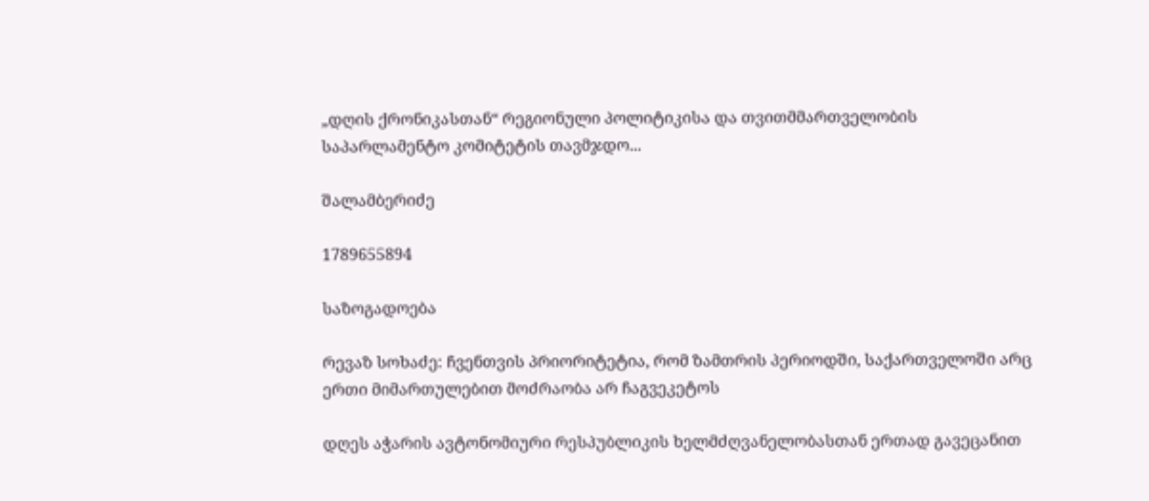„დღის ქრონიკასთან“ რეგიონული პოლიტიკისა და თვითმმართველობის საპარლამენტო კომიტეტის თავმჯდო...

შალამბერიძე

1789655894

საზოგადოება

რევაზ სოხაძე: ჩვენთვის პრიორიტეტია, რომ ზამთრის პერიოდში, საქართველოში არც ერთი მიმართულებით მოძრაობა არ ჩაგვეკეტოს

დღეს აჭარის ავტონომიური რესპუბლიკის ხელმძღვანელობასთან ერთად გავეცანით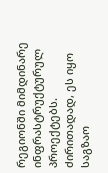რეგიონში მიმდინარე ინფრასტრუქტურულ პროექტებს. ძირითადად, ეს იყო საგზაო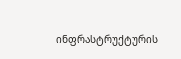ინფრასტრუქტურის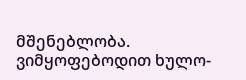მშენებლობა. ვიმყოფებოდით ხულო-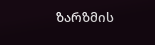ზარზმის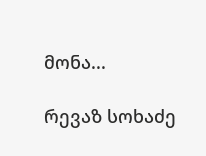მონა...

რევაზ სოხაძე